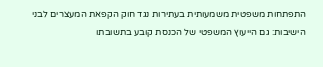התפתחות משפטית משמעותית בעתירות נגד חוק הקפאת המעצרים לבני הישיבות: גם הייעוץ המשפטי של הכנסת קובע בתשובתו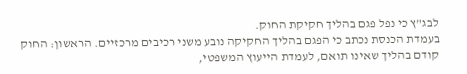לבג"ץ כי נפל פגם בהליך חקיקת החוק.
בעמדת הכנסת נכתב כי הפגם בהליך החקיקה נובע משני רכיבים מרכזיים. הראשון: החוק קודם בהליך שאינו תואם, לעמדת הייעוץ המשפטי,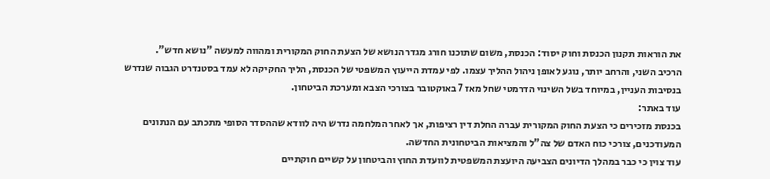את הוראות תקנון הכנסת וחוק יסוד: הכנסת, משום שתוכנו חורג מגדר הנושא של הצעת החוק המקורית ומהווה למעשה "נושא חדש".
הרכיב השני, והרחב יותר, נוגע לאופן ניהול ההליך עצמו. לפי עמדת הייעוץ המשפטי של הכנסת, הליך החקיקה לא עמד בסטנדרט הגבוה שנדרש בנסיבות העניין, במיוחד בשל השינוי הדרמטי שחל מאז 7 באוקטובר בצורכי הצבא ומערכת הביטחון.
עוד באתר:
בכנסת מזכירים כי הצעת החוק המקורית עברה החלת דין רציפות, אך לאחר המלחמה נדרש היה לוודא שההסדר הסופי מתכתב עם הנתונים המעודכנים, צורכי כוח האדם של צה"ל והמציאות הביטחונית החדשה.
עוד צוין כי כבר במהלך הדיונים הצביעה היועצת המשפטית לוועדת החוץ והביטחון על קשיים חוקתיים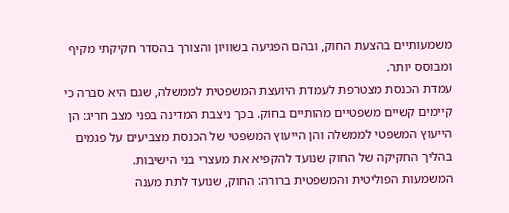משמעותיים בהצעת החוק, ובהם הפגיעה בשוויון והצורך בהסדר חקיקתי מקיף ומבוסס יותר.
עמדת הכנסת מצטרפת לעמדת היועצת המשפטית לממשלה, שגם היא סברה כי קיימים קשיים משפטיים מהותיים בחוק. בכך ניצבת המדינה בפני מצב חריג: הן הייעוץ המשפטי לממשלה והן הייעוץ המשפטי של הכנסת מצביעים על פגמים בהליך החקיקה של החוק שנועד להקפיא את מעצרי בני הישיבות.
המשמעות הפוליטית והמשפטית ברורה: החוק, שנועד לתת מענה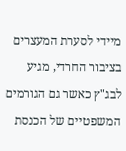מיידי לסערת המעצרים בציבור החרדי, מגיע לבג"ץ כאשר גם הגורמים המשפטיים של הכנסת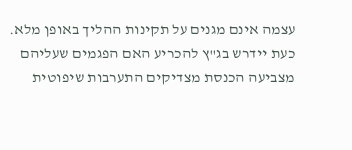עצמה אינם מגנים על תקינות ההליך באופן מלא.
כעת יידרש בג"ץ להכריע האם הפגמים שעליהם מצביעה הכנסת מצדיקים התערבות שיפוטית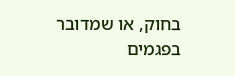בחוק, או שמדובר בפגמים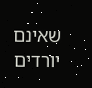שאינם יורדים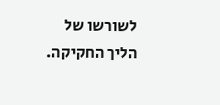לשורשו של הליך החקיקה.